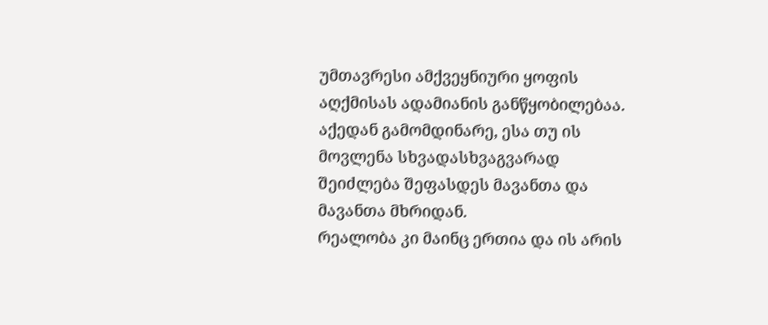უმთავრესი ამქვეყნიური ყოფის აღქმისას ადამიანის განწყობილებაა. აქედან გამომდინარე, ესა თუ ის მოვლენა სხვადასხვაგვარად შეიძლება შეფასდეს მავანთა და მავანთა მხრიდან.
რეალობა კი მაინც ერთია და ის არის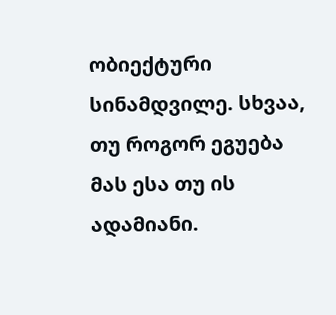ობიექტური სინამდვილე. სხვაა, თუ როგორ ეგუება მას ესა თუ ის ადამიანი.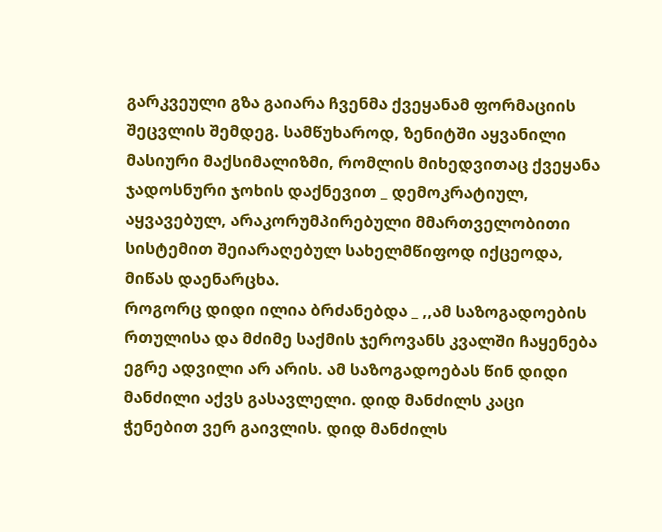გარკვეული გზა გაიარა ჩვენმა ქვეყანამ ფორმაციის შეცვლის შემდეგ. სამწუხაროდ, ზენიტში აყვანილი მასიური მაქსიმალიზმი, რომლის მიხედვითაც ქვეყანა ჯადოსნური ჯოხის დაქნევით _ დემოკრატიულ, აყვავებულ, არაკორუმპირებული მმართველობითი სისტემით შეიარაღებულ სახელმწიფოდ იქცეოდა, მიწას დაენარცხა.
როგორც დიდი ილია ბრძანებდა _ ,,ამ საზოგადოების რთულისა და მძიმე საქმის ჯეროვანს კვალში ჩაყენება ეგრე ადვილი არ არის. ამ საზოგადოებას წინ დიდი მანძილი აქვს გასავლელი. დიდ მანძილს კაცი ჭენებით ვერ გაივლის. დიდ მანძილს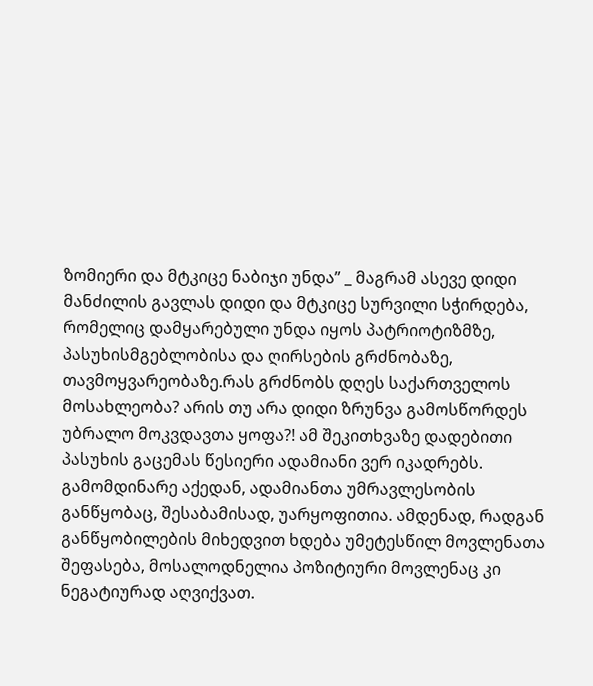ზომიერი და მტკიცე ნაბიჯი უნდა” _ მაგრამ ასევე დიდი მანძილის გავლას დიდი და მტკიცე სურვილი სჭირდება, რომელიც დამყარებული უნდა იყოს პატრიოტიზმზე, პასუხისმგებლობისა და ღირსების გრძნობაზე, თავმოყვარეობაზე.რას გრძნობს დღეს საქართველოს მოსახლეობა? არის თუ არა დიდი ზრუნვა გამოსწორდეს უბრალო მოკვდავთა ყოფა?! ამ შეკითხვაზე დადებითი პასუხის გაცემას წესიერი ადამიანი ვერ იკადრებს. გამომდინარე აქედან, ადამიანთა უმრავლესობის განწყობაც, შესაბამისად, უარყოფითია. ამდენად, რადგან განწყობილების მიხედვით ხდება უმეტესწილ მოვლენათა შეფასება, მოსალოდნელია პოზიტიური მოვლენაც კი ნეგატიურად აღვიქვათ.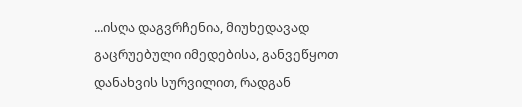...ისღა დაგვრჩენია, მიუხედავად გაცრუებული იმედებისა, განვეწყოთ დანახვის სურვილით, რადგან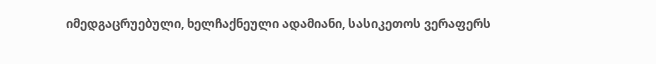იმედგაცრუებული, ხელჩაქნეული ადამიანი, სასიკეთოს ვერაფერს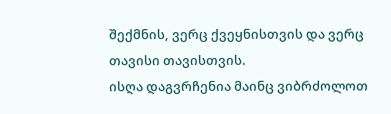შექმნის, ვერც ქვეყნისთვის და ვერც თავისი თავისთვის.
ისღა დაგვრჩენია მაინც ვიბრძოლოთ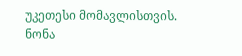უკეთესი მომავლისთვის.
ნონა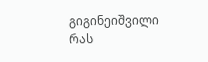გიგინეიშვილი
რას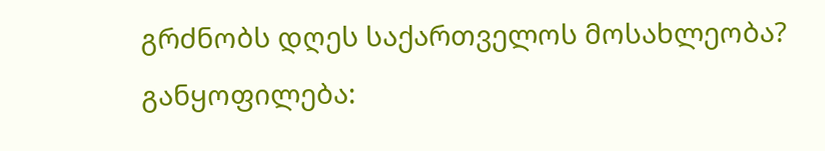გრძნობს დღეს საქართველოს მოსახლეობა?
განყოფილება: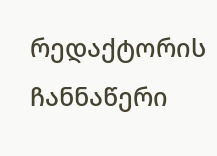რედაქტორის ჩანნაწერი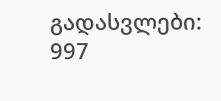გადასვლები: 997